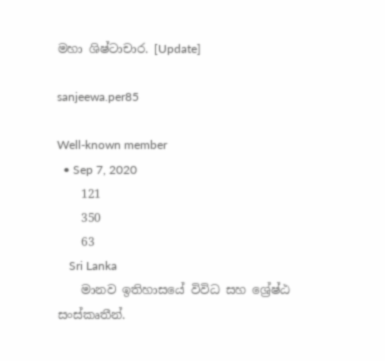මහා ශිෂ්ටාචාර. [Update]

sanjeewa.per85

Well-known member
  • Sep 7, 2020
    121
    350
    63
    Sri Lanka
    මානව ඉතිහාසයේ විවිධ සහ ශ්‍රේෂ්ඨ සංස්කෘතීන්.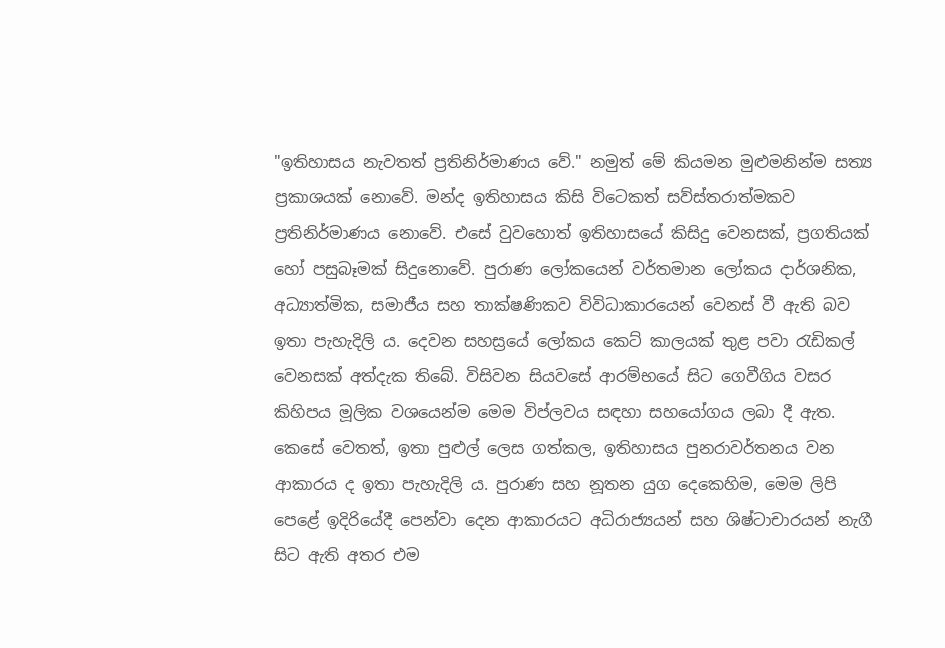"ඉතිහාසය නැවතත් ප්‍රතිනිර්මාණය වේ." නමුත් මේ කියමන මුළුමනින්ම සත්‍ය ප්‍රකාශයක් නොවේ. මන්ද ඉතිහාසය කිසි විටෙකත් සව්ස්තරාත්මකව ප්‍රතිනිර්මාණය නොවේ. එසේ වුවහොත් ඉතිහාසයේ කිසිදු වෙනසක්, ප්‍රගතියක් හෝ පසුබෑමක් සිදුනොවේ. පුරාණ ලෝකයෙන් වර්තමාන ලෝකය දාර්ශනික, අධ්‍යාත්මික, සමාජීය සහ තාක්ෂණිකව විවිධාකාරයෙන් වෙනස් වී ඇති බව ඉතා පැහැදිලි ය. දෙවන සහස්‍රයේ ලෝකය කෙට් කාලයක් තුළ පවා රැඩිකල් වෙනසක් අත්දැක තිබේ. විසිවන සියවසේ ආරම්භයේ සිට ගෙවීගිය වසර කිහිපය මූලික වශයෙන්ම මෙම විප්ලවය සඳහා සහයෝගය ලබා දී ඇත. කෙසේ වෙතත්, ඉතා පුළුල් ලෙස ගත්කල, ඉතිහාසය පුනරාවර්තනය වන ආකාරය ද ඉතා පැහැදිලි ය. පුරාණ සහ නූතන යුග දෙකෙහිම, මෙම ලිපි පෙළේ ඉදිරියේදී පෙන්වා දෙන ආකාරයට අධිරාජ්‍යයන් සහ ශිෂ්ටාචාරයන් නැගී සිට ඇති අතර එම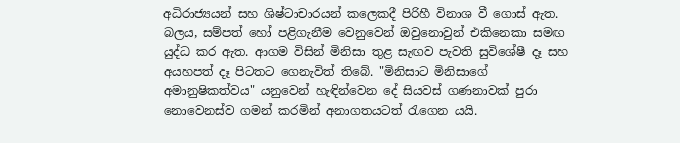අධිරාජ්‍යයන් සහ ශිෂ්ටාචාරයන් කලෙකදී පිරිහී විනාශ වී ගොස් ඇත. බලය, සම්පත් හෝ පළිගැනීම වෙනුවෙන් ඔවුනොවුන් එකිනෙකා සමඟ යුද්ධ කර ඇත. ආගම විසින් මිනිසා තුළ සැඟව පැවති සුවිශේෂී දෑ සහ අයහපත් දෑ පිටතට ගෙනැවිත් තිබේ. "මිනිසාට මිනිසාගේ අමානුෂිකත්වය" යනුවෙන් හැඳින්වෙන දේ සියවස් ගණනාවක් පුරා නොවෙනස්ව ගමන් කරමින් අනාගතයටත් රැගෙන යයි.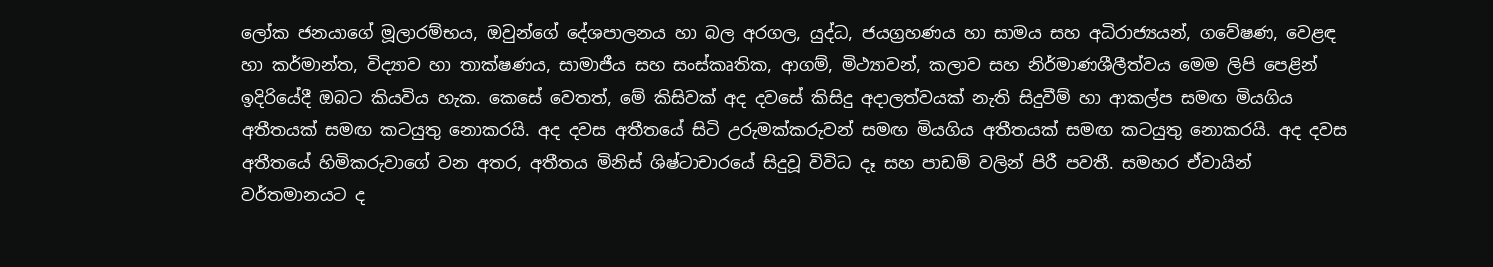ලෝක ජනයාගේ මූලාරම්භය, ඔවුන්ගේ දේශපාලනය හා බල අරගල, යුද්ධ, ජයග්‍රහණය හා සාමය සහ අධිරාජ්‍යයන්, ගවේෂණ, වෙළඳ හා කර්මාන්ත, විද්‍යාව හා තාක්ෂණය, සාමාජීය සහ සංස්කෘතික, ආගම්, මිථ්‍යාවන්, කලාව සහ නිර්මාණශීලීත්වය මෙම ලිපි පෙළින් ඉදිරියේදී ඔබට කියවිය හැක. කෙසේ වෙතත්, මේ කිසිවක් අද දවසේ කිසිදු අදාලත්වයක් නැති සිදුවීම් හා ආකල්ප සමඟ මියගිය අතීතයක් සමඟ කටයුතු නොකරයි. අද දවස අතීතයේ සිටි උරුමක්කරුවන් සමඟ මියගිය අතීතයක් සමඟ කටයුතු නොකරයි. අද දවස අතීතයේ හිමිකරුවාගේ වන අතර, අතීතය මිනිස් ශිෂ්ටාචාරයේ සිදුවූ විවිධ දෑ සහ පාඩම් වලින් පිරී පවතී. සමහර ඒවායින් වර්තමානයට ද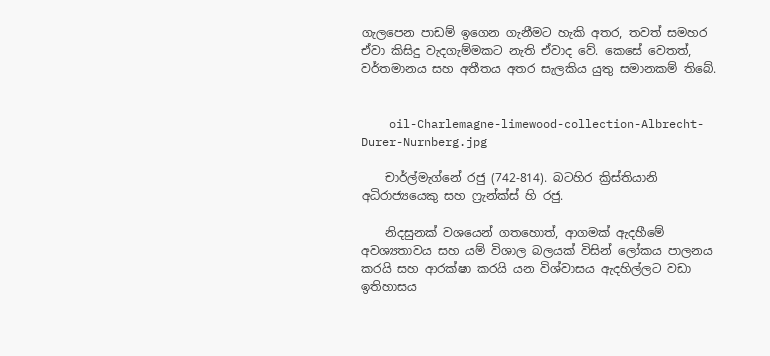ගැලපෙන පාඩම් ඉගෙන ගැනීමට හැකි අතර, තවත් සමහර ඒවා කිසිදු වැදගැම්මකට නැති ඒවාද වේ. කෙසේ වෙතත්, වර්තමානය සහ අතීතය අතර සැලකිය යුතු සමානකම් තිබේ.


    oil-Charlemagne-limewood-collection-Albrecht-Durer-Nurnberg.jpg

    චාර්ල්මැග්නේ රජු (742-814). බටහිර ක්‍රිස්තියානි අධිරාජ්‍යයෙකු සහ ෆ්‍රැන්ක්ස් හි රජු.

    නිදසුනක් වශයෙන් ගතහොත්, ආගමක් ඇදහීමේ අවශ්‍යතාවය සහ යම් විශාල බලයක් විසින් ලෝකය පාලනය කරයි සහ ආරක්ෂා කරයි යන විශ්වාසය ඇදහිල්ලට වඩා ඉතිහාසය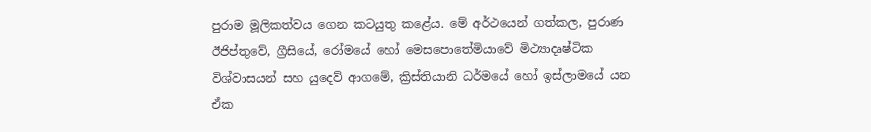පුරාම මූලිකත්වය ගෙන කටයුතු කළේය. මේ අර්ථයෙන් ගත්කල, පුරාණ ඊජිප්තුවේ, ග්‍රීසියේ, රෝමයේ හෝ මෙසපොතේමියාවේ මිථ්‍යාදෘෂ්ටික විශ්වාසයන් සහ යුදෙව් ආගමේ, ක්‍රිස්තියානි ධර්මයේ හෝ ඉස්ලාමයේ යන ඒක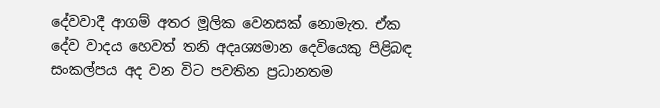දේවවාදී ආගම් අතර මූලික වෙනසක් නොමැත. ඒක දේව වාදය හෙවත් තනි අදෘශ්‍යමාන දෙවියෙකු පිළිබඳ සංකල්පය අද වන විට පවතින ප්‍රධානතම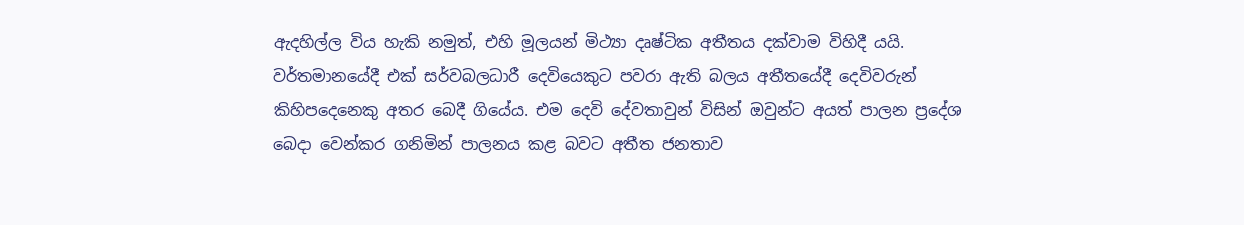ඇදහිල්ල විය හැකි නමුත්, එහි මූලයන් මිථ්‍යා දෘෂ්ටික අතීතය දක්වාම විහිදී යයි. වර්තමානයේදී එක් සර්වබලධාරී දෙවියෙකුට පවරා ඇති බලය අතීතයේදී දෙවිවරුන් කිහිපදෙනෙකු අතර බෙදී ගියේය. එම දෙවි දේවතාවුන් විසින් ඔවුන්ට අයත් පාලන ප්‍රදේශ බෙදා වෙන්කර ගනිමින් පාලනය කළ බවට අතීත ජනතාව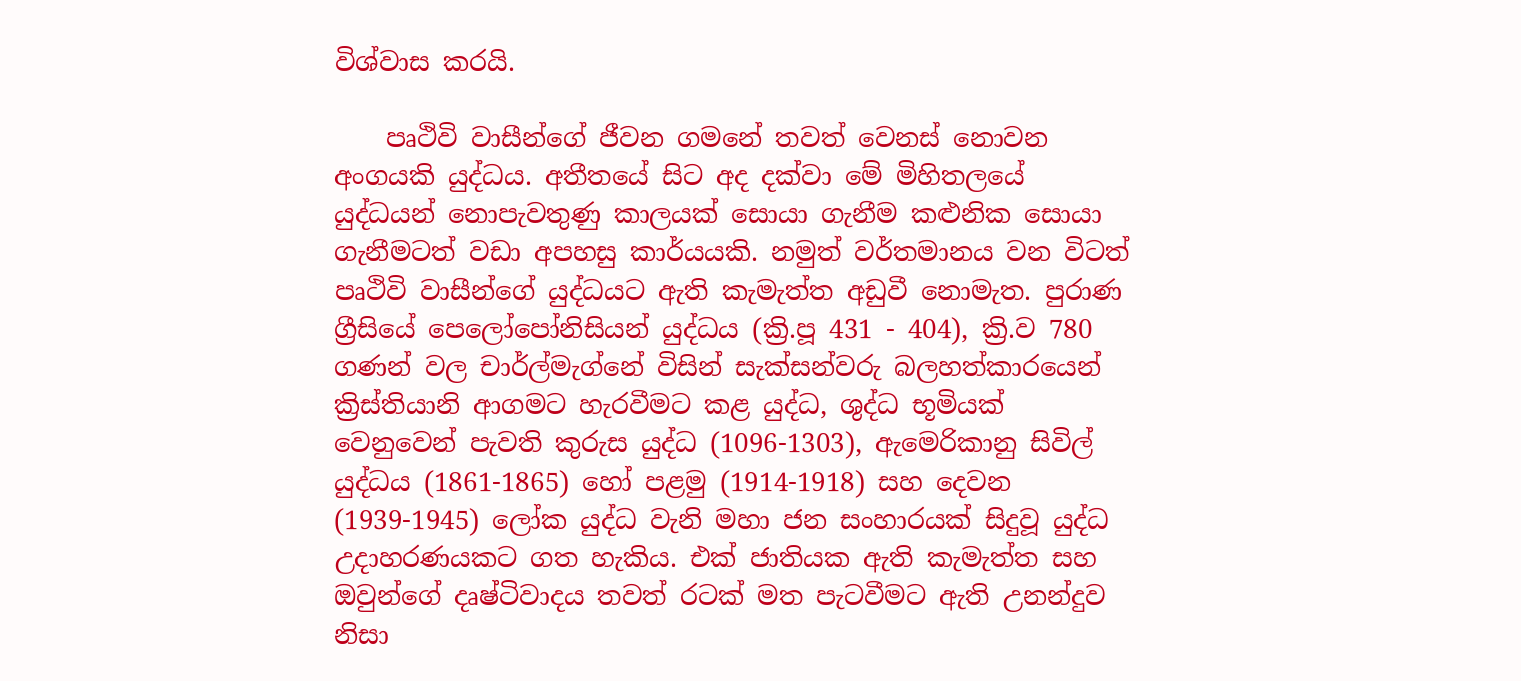විශ්වාස කරයි.

    පෘථිවි වාසීන්ගේ ජීවන ගමනේ තවත් වෙනස් නොවන අංගයකි යුද්ධය. අතීතයේ සිට අද දක්වා මේ මිහිතලයේ යුද්ධයන් නොපැවතුණු කාලයක් සොයා ගැනීම කළුනික සොයා ගැනීමටත් වඩා අපහසු කාර්යයකි. නමුත් වර්තමානය වන විටත් පෘථිවි වාසීන්ගේ යුද්ධයට ඇති කැමැත්ත අඩුවී නොමැත. පුරාණ ග්‍රීසියේ පෙලෝපෝනිසියන් යුද්ධය (ක්‍රි.පූ 431 - 404), ක්‍රි.ව 780 ගණන් වල චාර්ල්මැග්නේ විසින් සැක්සන්වරු බලහත්කාරයෙන් ක්‍රිස්තියානි ආගමට හැරවීමට කළ යුද්ධ, ශුද්ධ භූමියක් වෙනුවෙන් පැවති කුරුස යුද්ධ (1096-1303), ඇමෙරිකානු සිවිල් යුද්ධය (1861-1865) හෝ පළමු (1914-1918) සහ දෙවන (1939-1945) ලෝක යුද්ධ වැනි මහා ජන සංහාරයක් සිදුවූ යුද්ධ උදාහරණයකට ගත හැකිය. එක් ජාතියක ඇති කැමැත්ත සහ ඔවුන්ගේ දෘෂ්ටිවාදය තවත් රටක් මත පැටවීමට ඇති උනන්දුව නිසා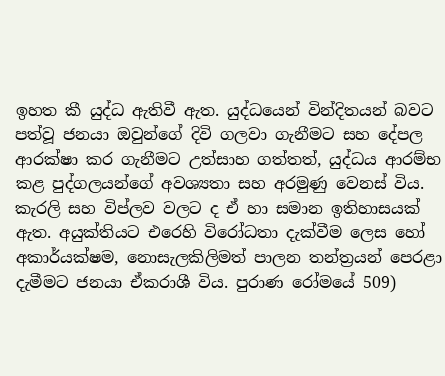ඉහත කී යුද්ධ ඇතිවී ඇත. යුද්ධයෙන් වින්දිතයන් බවට පත්වූ ජනයා ඔවුන්ගේ දිවි ගලවා ගැනීමට සහ දේපල ආරක්ෂා කර ගැනීමට උත්සාහ ගත්තත්, යුද්ධය ආරම්භ කළ පුද්ගලයන්ගේ අවශ්‍යතා සහ අරමුණු වෙනස් විය. කැරලි සහ විප්ලව වලට ද ඒ හා සමාන ඉතිහාසයක් ඇත. අයුක්තියට එරෙහි විරෝධතා දැක්වීම ලෙස හෝ අකාර්යක්ෂම, නොසැලකිලිමත් පාලන තන්ත්‍රයන් පෙරළා දැමීමට ජනයා ඒකරාශී විය. පුරාණ රෝමයේ 509)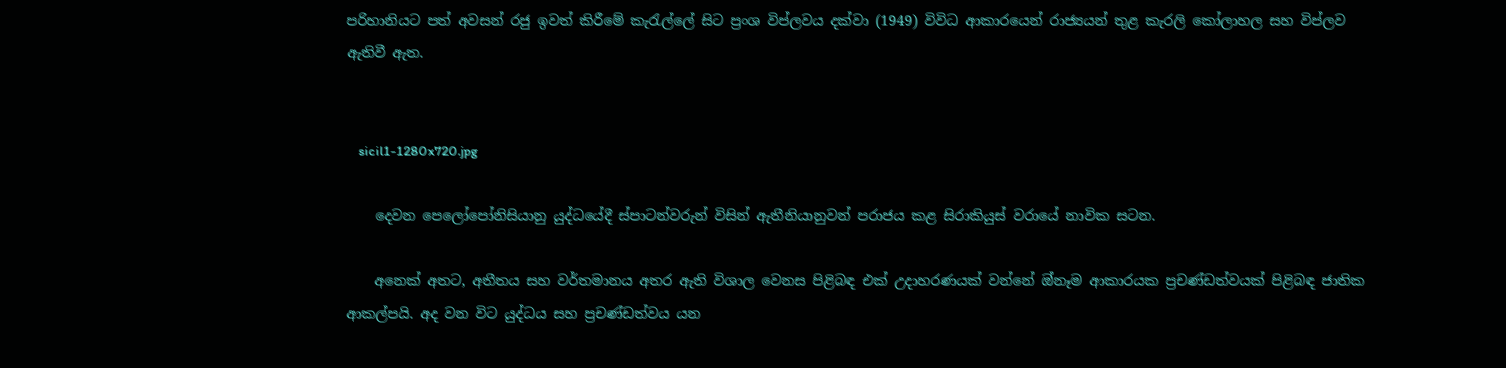පරිහානියට පත් අවසන් රජු ඉවත් කිරීමේ කැරැල්ලේ සිට ප්‍රංශ විප්ලවය දක්වා (1949) විවිධ ආකාරයෙන් රාජ්‍යයන් තුළ කැරලි කෝලාහල සහ විප්ලව ඇතිවී ඇත.


    sicil1-1280x720.jpg

    දෙවන පෙලෝපෝනිසියානු යුද්ධයේදී ස්පාටන්වරුන් විසින් ඇතීනියානුවන් පරාජය කළ සිරාකියුස් වරායේ නාවික සටන.

    අනෙක් අතට, අතීතය සහ වර්තමානය අතර ඇති විශාල වෙනස පිළිබඳ එක් උදාහරණයක් වන්නේ ඔ්නෑම ආකාරයක ප්‍රචණ්ඩත්වයක් පිළිබඳ ජාතික ආකල්පයි. අද වන විට යුද්ධය සහ ප්‍රචණ්ඩත්වය යන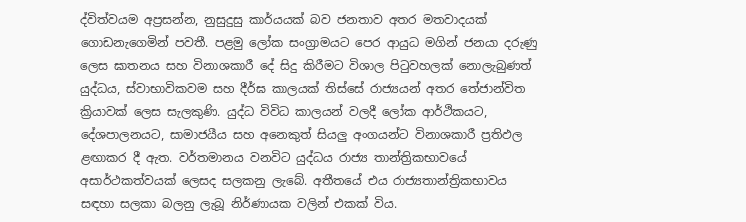ද්විත්වයම අප්‍රසන්න, නුසුදුසු කාර්යයක් බව ජනතාව අතර මතවාදයක් ගොඩනැගෙමින් පවතී. පළමු ලෝක සංග්‍රාමයට පෙර ආයුධ මගින් ජනයා දරුණු ලෙස ඝාතනය සහ විනාශකාරී දේ සිදු කිරීමට විශාල පිටුවහලක් නොලැබුණත් යුද්ධය, ස්වාභාවිකවම සහ දීර්ඝ කාලයක් තිස්සේ රාජ්‍යයන් අතර තේජාන්විත ක්‍රියාවක් ලෙස සැලකුණි. යුද්ධ විවිධ කාලයන් වලදී ලෝක ආර්ථිකයට, දේශපාලනයට, සාමාජයීය සහ අනෙකුත් සියලු අංගයන්ට විනාශකාරී ප්‍රතිඵල ළඟාකර දී ඇත. වර්තමානය වනවිට යුද්ධය රාජ්‍ය තාන්ත්‍රිකභාවයේ අසාර්ථකත්වයක් ලෙසද සලකනු ලැබේ. අතීතයේ එය රාජ්‍යතාන්ත්‍රිකභාවය සඳහා සලකා බලනු ලැබූ නිර්ණායක වලින් එකක් විය.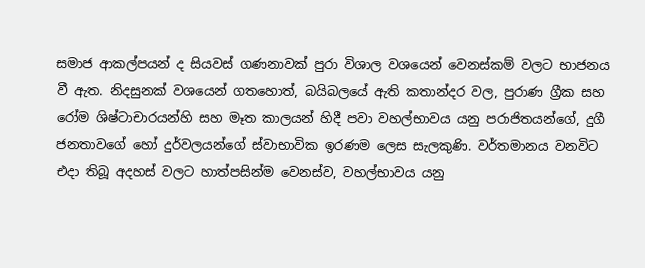සමාජ ආකල්පයන් ද සියවස් ගණනාවක් පුරා විශාල වශයෙන් වෙනස්කම් වලට භාජනය වී ඇත. නිදසුනක් වශයෙන් ගතහොත්, බයිබලයේ ඇති කතාන්දර වල, පුරාණ ග්‍රීක සහ රෝම ශිෂ්ටාචාරයන්හි සහ මෑත කාලයන් හිදී පවා වහල්භාවය යනු පරාජිතයන්ගේ, දුගී ජනතාවගේ හෝ දුර්වලයන්ගේ ස්වාභාවික ඉරණම ලෙස සැලකුණි. වර්තමානය වනවිට එදා තිබූ අදහස් වලට හාත්පසින්ම වෙනස්ව, වහල්භාවය යනු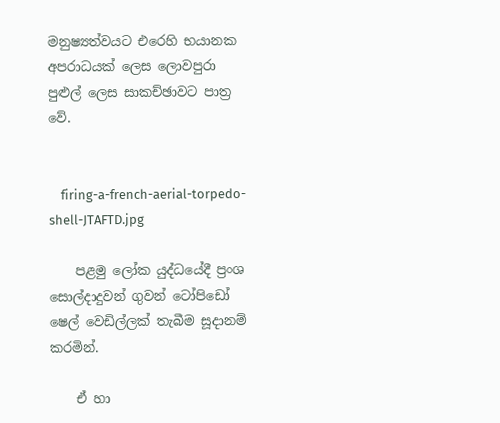මනුෂ්‍යත්වයට එරෙහි භයානක අපරාධයක් ලෙස ලොවපුරා පුළුල් ලෙස සාකච්ඡාවට පාත්‍ර වේ.


    firing-a-french-aerial-torpedo-shell-JTAFTD.jpg

    පළමු ලෝක යුද්ධයේදී ප්‍රංශ සොල්දාදුවන් ගුවන් ටෝපි‌ඩෝ ෂෙල් වෙඩිල්ලක් තැබීම සූදානම් කරමින්.

    ඒ හා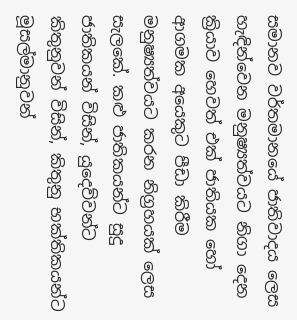සමානව වර්තමානයේ ජාතිවාදය ලෙස හැඳින්වෙන මනුෂ්‍යත්වයට නිගා දෙන ක්‍රියාව හෙවත් එක් ජාතියක හෝ ආගමක අයෙකුට පීඩා කිරීම මනුෂ්‍යත්වයට කරන නිග්‍රහයක් ලෙස සැලකේ. කළු ජාතිකයන්ට සුදු ජාතිකයන් විසින්, යුදෙව්වන්ට කිතුනුවන් විසින්, කිතුනු භක්තිකයන්ට මූසල්මානුවන්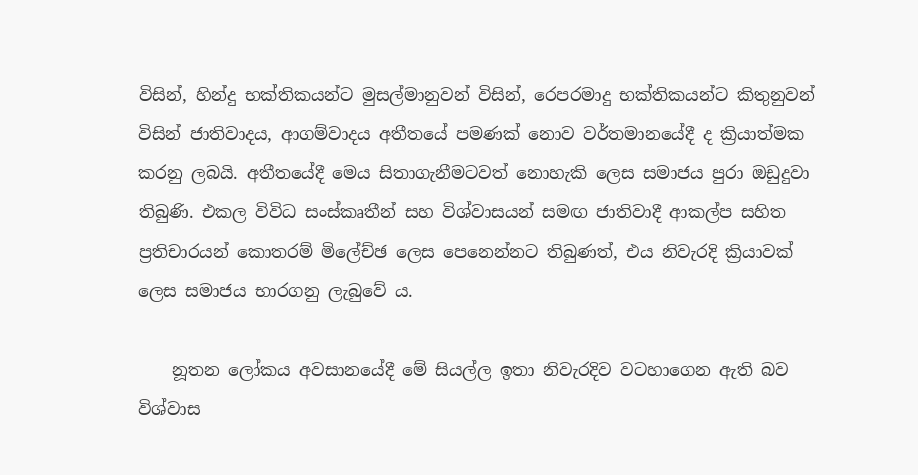විසින්, හින්දු භක්තිකයන්ට මුසල්මානුවන් විසින්, රෙපරමාදු භක්තිකයන්ට කිතුනුවන් විසින් ජාතිවාදය, ආගම්වාදය අතීතයේ පමණක් නොව වර්තමානයේදී ද ක්‍රියාත්මක කරනු ලබයි. අතීතයේදී මෙය සිතාගැනීමටවත් නොහැකි ලෙස සමාජය පුරා ඔඩුදුවා තිබුණි. එකල විවිධ සංස්කෘතීන් සහ විශ්වාසයන් සමඟ ජාතිවාදී ආකල්ප සහිත ප්‍රතිචාරයන් කොතරම් මිලේච්ඡ ලෙස පෙනෙන්නට තිබුණත්, එය නිවැරදි ක්‍රියාවක් ලෙස සමාජය භාරගනු ලැබුවේ ය.

    නූතන ලෝකය අවසානයේදී මේ සියල්ල ඉතා නිවැරදිව වටහාගෙන ඇති බව විශ්වාස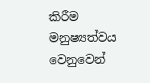කිරීම මනුෂ්‍යත්වය වෙනුවෙන්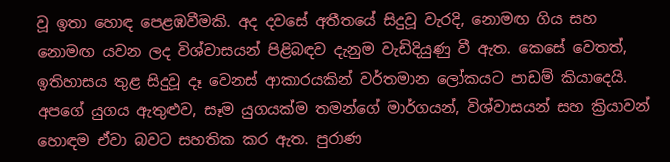වූ ඉතා හොඳ පෙළඹවීමකි. අද දවසේ අතීතයේ සිදුවූ වැරදි, නොමඟ ගිය සහ නොමඟ යවන ලද විශ්වාසයන් පිළිබඳව දැනුම වැඩිදියුණු වී ඇත. කෙසේ වෙතත්, ඉතිහාසය තුළ සිදුවූ දෑ වෙනස් ආකාරයකින් වර්තමාන ලෝකයට පාඩම් කියාදෙයි. අපගේ යුගය ඇතුළුව, සෑම යුගයක්ම තමන්ගේ මාර්ගයන්, විශ්වාසයන් සහ ක්‍රියාවන් හොඳම ඒවා බවට සහතික කර ඇත. පුරාණ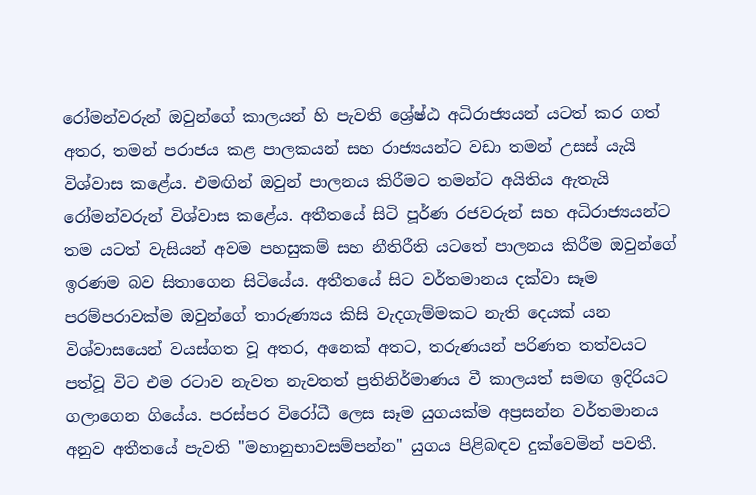රෝමන්වරුන් ඔවුන්ගේ කාලයන් හි පැවති ශ්‍රේෂ්ඨ අධිරාජ්‍යයන් යටත් කර ගත් අතර, තමන් පරාජය කළ පාලකයන් සහ රාජ්‍යයන්ට වඩා තමන් උසස් යැයි විශ්වාස කළේය. එමඟින් ඔවුන් පාලනය කිරීමට තමන්ට අයිතිය ඇතැයි රෝමන්වරුන් විශ්වාස කළේය. අතීතයේ සිටි පූර්ණ රජවරුන් සහ අධිරාජ්‍යයන්ට තම යටත් වැසියන් අවම පහසුකම් සහ නීතිරීති යටතේ පාලනය කිරීම ඔවුන්ගේ ඉරණම බව සිතාගෙන සිටියේය. අතීතයේ සිට වර්තමානය දක්වා සෑම පරම්පරාවක්ම ඔවුන්ගේ තාරුණ්‍යය කිසි වැදගැම්මකට නැති දෙයක් යන විශ්වාසයෙන් වයස්ගත වූ අතර, අනෙක් අතට, තරුණයන් පරිණත තත්වයට පත්වූ විට එම රටාව නැවත නැවතත් ප්‍රතිනිර්මාණය වී කාලයත් සමඟ ඉදිරියට ගලාගෙන ගියේය. පරස්පර විරෝධී ලෙස සෑම යුගයක්ම අප්‍රසන්න වර්තමානය අනුව අතීතයේ පැවති "මහානුභාවසම්පන්න" යුගය පිළිබඳව දුක්වෙමින් පවතී.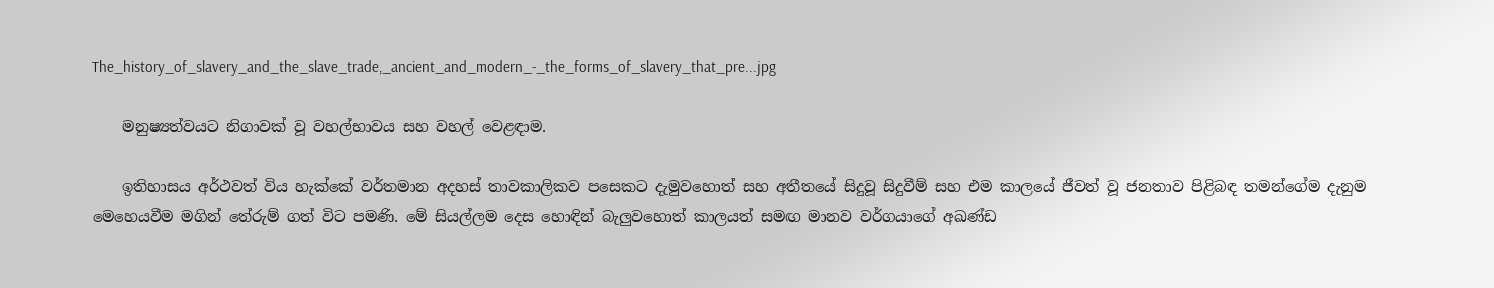The_history_of_slavery_and_the_slave_trade,_ancient_and_modern_-_the_forms_of_slavery_that_pre...jpg

    මනුෂ්‍යත්වයට නිගාවක් වූ වහල්භාවය සහ වහල් වෙළඳාම.

    ඉතිහාසය අර්ථවත් විය හැක්කේ වර්තමාන අදහස් තාවකාලිකව පසෙකට දැමුවහොත් සහ අතීතයේ සිදුවූ සිදුවීම් සහ එම කාලයේ ජීවත් වූ ජනතාව පිළිබඳ තමන්ගේම දැනුම මෙහෙයවීම මගින් තේරුම් ගත් විට පමණි. මේ සියල්ලම දෙස හොඳින් බැලුවහොත් කාලයත් සමඟ මානව වර්ගයාගේ අඛණ්ඩ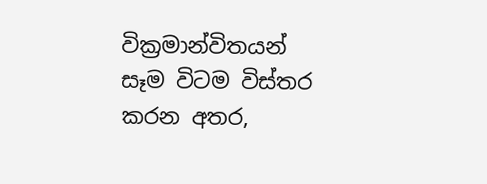වික්‍රමාන්විතයන් සෑම විටම විස්තර කරන අතර,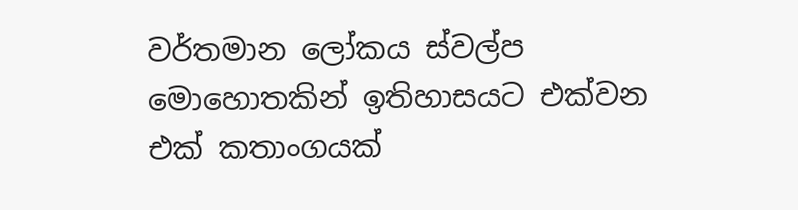වර්තමාන ලෝකය ස්වල්ප මොහොතකින් ඉතිහාසයට එක්වන එක් කතාංගයක්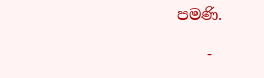පමණි.

    -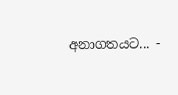අනාගතයට... -